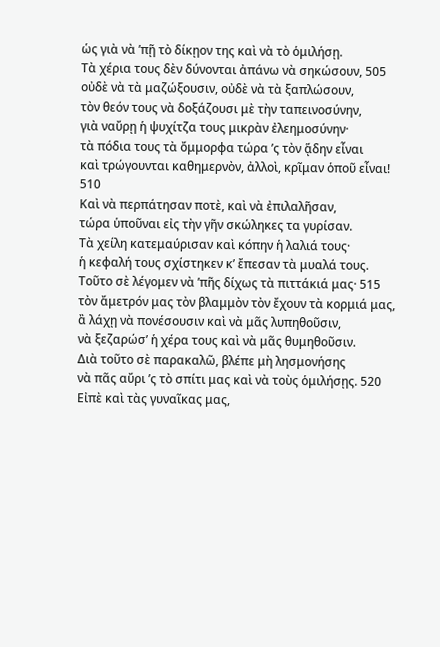ὡς γιὰ νὰ ʼπῇ τὸ δίκῃον της καὶ νὰ τὸ ὁμιλήσῃ.
Τὰ χέρια τους δὲν δύνονται ἀπάνω νὰ σηκώσουν, 505
οὐδὲ νὰ τὰ μαζώξουσιν, οὐδὲ νὰ τὰ ξαπλώσουν,
τὸν θεόν τους νὰ δοξάζουσι μὲ τὴν ταπεινοσύνην,
γιὰ ναὔρῃ ἡ ψυχίτζα τους μικρὰν ἐλεημοσύνην·
τὰ πόδια τους τὰ ὄμμορφα τώρα ʼς τὸν ᾅδην εἶναι
καὶ τρώγουνται καθημερνὸν, ἀλλοὶ, κρῖμαν ὁποῦ εἶναι! 510
Καὶ νὰ περπάτησαν ποτὲ, καὶ νὰ ἐπιλαλῆσαν,
τώρα ὑποῦναι εἰς τὴν γῆν σκώληκες τα γυρίσαν.
Τὰ χείλη κατεμαύρισαν καὶ κόπην ἡ λαλιά τους·
ἡ κεφαλή τους σχίστηκεν κʼ ἔπεσαν τὰ μυαλά τους.
Τοῦτο σὲ λέγομεν νὰ ʼπῆς δίχως τὰ πιττάκιά μας· 515
τὸν ἄμετρόν μας τὸν βλαμμὸν τὸν ἔχουν τὰ κορμιά μας,
ἂ λάχῃ νὰ πονέσουσιν καὶ νὰ μᾶς λυπηθοῦσιν,
νὰ ξεζαρώσʼ ἡ χέρα τους καὶ νὰ μᾶς θυμηθοῦσιν.
Διὰ τοῦτο σὲ παρακαλῶ, βλέπε μὴ λησμονήσης
νὰ πᾶς αὔρι ʼς τὸ σπίτι μας καὶ νὰ τοὺς ὁμιλήσῃς. 520
Εἰπὲ καὶ τὰς γυναῖκας μας,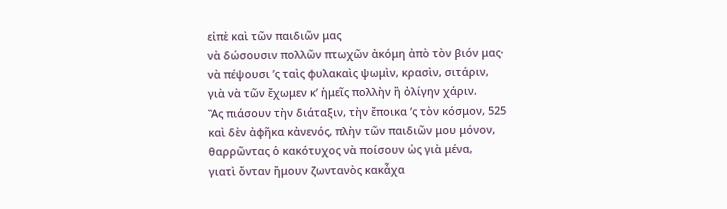εἰπὲ καὶ τῶν παιδιῶν μας
νὰ δώσουσιν πολλῶν πτωχῶν ἀκόμη ἀπὸ τὸν βιόν μας·
νὰ πέψουσι ʼς ταὶς φυλακαὶς ψωμὶν, κρασὶν, σιτάριν,
γιὰ νὰ τῶν ἔχωμεν κʼ ἡμεῖς πολλὴν ἢ ὀλίγην χάριν.
Ἂς πιάσουν τὴν διάταξιν, τὴν ἔποικα ʼς τὸν κόσμον, 525
καὶ δὲν ἀφῆκα κἀνενός, πλὴν τῶν παιδιῶν μου μόνον,
θαρρῶντας ὁ κακότυχος νὰ ποίσουν ὡς γιὰ μένα,
γιατὶ ὄνταν ἤμουν ζωντανὸς κακἆχα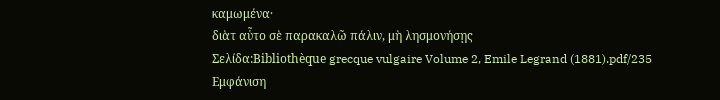καμωμένα·
διὰτ αὗτο σὲ παρακαλῶ πάλιν, μὴ λησμονήσῃς
Σελίδα:Bibliothèque grecque vulgaire Volume 2, Emile Legrand (1881).pdf/235
Εμφάνιση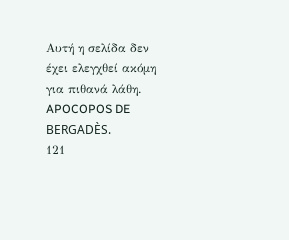Αυτή η σελίδα δεν έχει ελεγχθεί ακόμη για πιθανά λάθη.
APOCOPOS DE BERGADÈS.
121